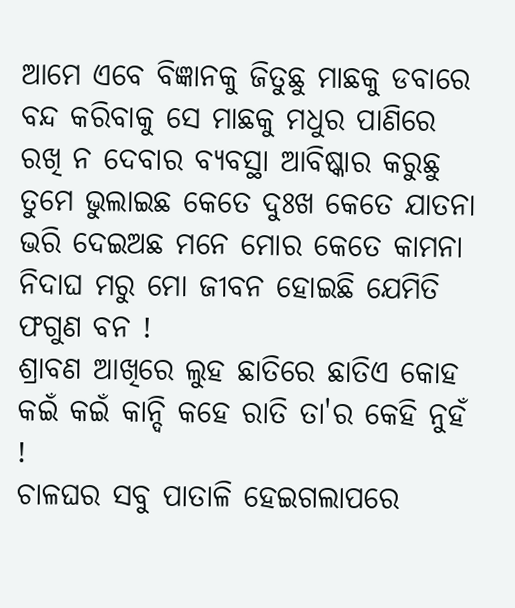ଆମେ ଏବେ ବିଜ୍ଞାନକୁ ଜିତୁଛୁ ମାଛକୁ ଡବାରେ ବନ୍ଦ କରିବାକୁ ସେ ମାଛକୁ ମଧୁର ପାଣିରେ ରଖି ନ ଦେବାର ବ୍ୟବସ୍ଥା ଆବିଷ୍କାର କରୁଛୁ
ତୁମେ ଭୁଲାଇଛ କେତେ ଦୁଃଖ କେତେ ଯାତନା ଭରି ଦେଇଅଛ ମନେ ମୋର କେତେ କାମନା ନିଦାଘ ମରୁ ମୋ ଜୀବନ ହୋଇଛି ଯେମିତି ଫଗୁଣ ବନ !
ଶ୍ରାବଣ ଆଖିରେ ଲୁହ ଛାତିରେ ଛାତିଏ କୋହ କଇଁ କଇଁ କାନ୍ଦି କହେ ରାତି ତା'ର କେହି ନୁହଁ !
ଚାଳଘର ସବୁ ପାତାଳି ହେଇଗଲାପରେ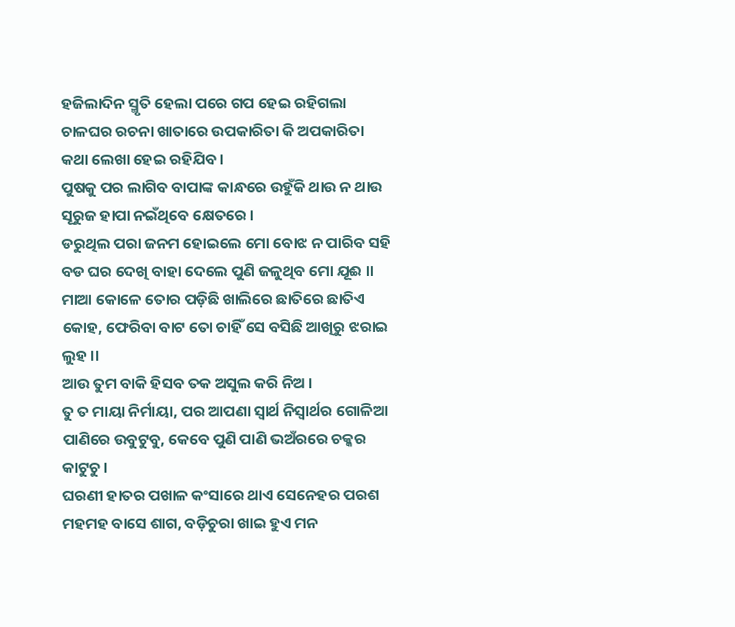ହଜିଲାଦିନ ସ୍ମୃତି ହେଲା ପରେ ଗପ ହେଇ ରହିଗଲା ଚାଳଘର ରଚନା ଖାତାରେ ଉପକାରିତା କି ଅପକାରିତା କଥା ଲେଖା ହେଇ ରହିଯିବ ।
ପୁଷକୁ ପର ଲାଗିବ ବାପାଙ୍କ କାନ୍ଧରେ ଉହୁଁକି ଥାଉ ନ ଥାଉ ସୂରୁଜ ହାପା ନଇଁଥିବେ କ୍ଷେତରେ ।
ଡରୁଥିଲ ପରା ଜନମ ହୋଇଲେ ମୋ ବୋଝ ନ ପାରିବ ସହି ବଡ ଘର ଦେଖି ବାହା ଦେଲେ ପୁଣି ଜଳୁଥିବ ମୋ ଯୂଈ ।।
ମାଆ କୋଳେ ତୋର ପଡ଼ିଛି ଖାଲିରେ ଛାତିରେ ଛାତିଏ କୋହ, ଫେରିବା ବାଟ ତୋ ଚାହିଁ ସେ ବସିଛି ଆଖିରୁ ଝରାଇ ଲୁହ ।।
ଆଉ ତୁମ ବାକି ହିସବ ତକ ଅସୁଲ କରି ନିଅ ।
ତୁ ତ ମାୟା ନିର୍ମାୟା, ପର ଆପଣା ସ୍ୱାର୍ଥ ନିସ୍ୱାର୍ଥର ଗୋଳିଆ ପାଣିରେ ଉବୁଟୁବୁ, କେବେ ପୁଣି ପାଣି ଭଅଁରରେ ଚକ୍କର କାଟୁଚୁ।
ଘରଣୀ ହାତର ପଖାଳ କଂସାରେ ଥାଏ ସେନେହର ପରଶ ମହମହ ବାସେ ଶାଗ, ବଡ଼ିଚୁରା ଖାଇ ହୁଏ ମନ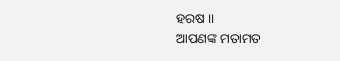ହରଷ ।।
ଆପଣଙ୍କ ମତାମତ